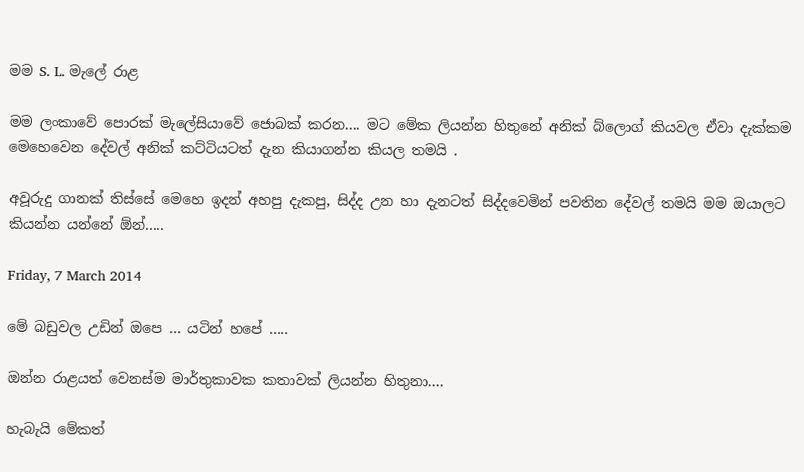මම S. L. මැලේ රාළ

මම ලංකාවේ පොරක් මැලේසියාවේ ජොබක් කරන.... මට මේක ලියන්න හිතුනේ අනික් බ්ලොග් කියවල ඒවා දැක්කම මෙහෙවෙන දේවල් අනික් කට්ටියටත් දැන කියාගන්න කියල තමයි .

අවූරුදු ගානක් තිස්සේ මෙහෙ ඉදන් අහපු දැකපු, සිද්ද උන හා දැනටත් සිද්දවෙමින් පවතින දේවල් තමයි මම ඔයාලට කියන්න යන්නේ ඕන්.....

Friday, 7 March 2014

මේ බඩුවල උඩින් ඔපෙ ... යටින් හපේ .....

ඔන්න රාළයත් වෙනස්ම මාර්තුකාවක කතාවක් ලියන්න හිතුනා....

හැබැයි මේකත්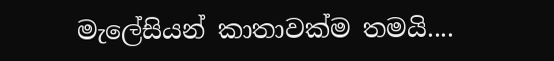මැලේසියන් කාතාවක්ම තමයි....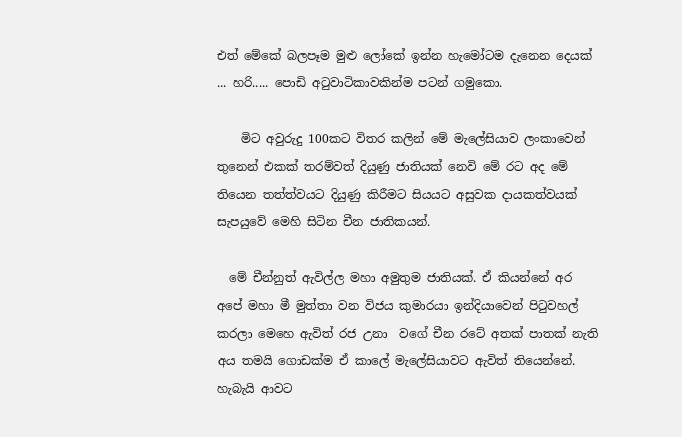එත් මේකේ බලපෑම මුළු ලෝකේ ඉන්න හැමෝටම දැනෙන දෙයක් ... හරි..... පොඩි අටුවාටිකාවකින්ම පටන් ගමුකො.

    මිට අවුරුදු 100කට විතර කලින් මේ මැලේසියාව ලංකාවෙන් තුනෙන් එකක් තරම්වත් දියුණු ජාතියක් නෙවි මේ රට අද මේ තියෙන තත්ත්වයට දියුණු කිරීමට සියයට අසුවක දායකත්වයක් සැපයුවේ මෙහි සිටින චීන ජාතිකයන්.

  මේ චීන්නුත් ඇවිල්ල මහා අමුතුම ජාතියක්. ඒ කියන්නේ අර අපේ මහා මී මුත්තා වන විජය කුමාරයා ඉන්දියාවෙන් පිටුවහල් කරලා මෙහෙ ඇවිත් රජ උනා  වගේ චීන රටේ අතක් පාතක් නැති අය තමයි ගොඩක්ම ඒ කාලේ මැලේසියාවට ඇවිත් තියෙන්නේ. හැබැයි ආවට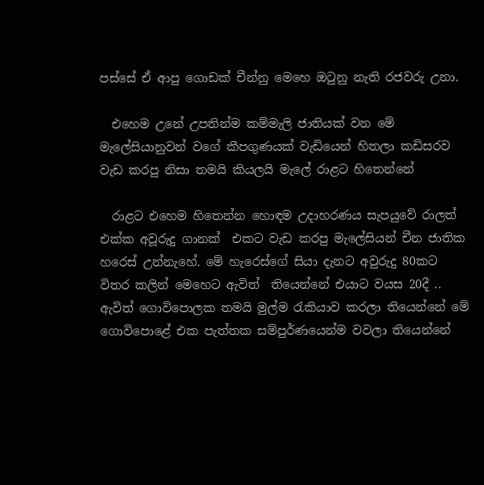පස්සේ ඒ ආපු ගොඩක් චීන්නු මෙහෙ ඔටුනු නැති රජවරු උනා.

  එහෙම උනේ උපතින්ම කම්මැලි ජාතියක් වන මේ මැලේසියානුවන් වගේ කීපගුණයක් වැඩියෙන් හිතලා කඩිසරව වැඩ කරපු නිසා තමයි කියලයි මැලේ රාළට හිතෙන්නේ

  රාළට එහෙම හිතෙන්න හොඳම උදාහරණය සැපයුවේ රාලත් එක්ක අවූරුදු ගානක්  එකට වැඩ කරපු මැලේසියන් චීන ජාතික හරෙස් උන්නැහේ. මේ හැරෙස්ගේ සියා දැනට අවුරුදු 80කට විතර කලින් මෙහෙට ඇවිත්  තියෙන්නේ එයාට වයස 20දී .. ඇවිත් ගොවිපොලක තමයි මුල්ම රැකියාව කරලා තියෙන්නේ මේ ගොවිපොළේ එක පැත්තක සම්පුර්ණයෙන්ම වවලා තියෙන්නේ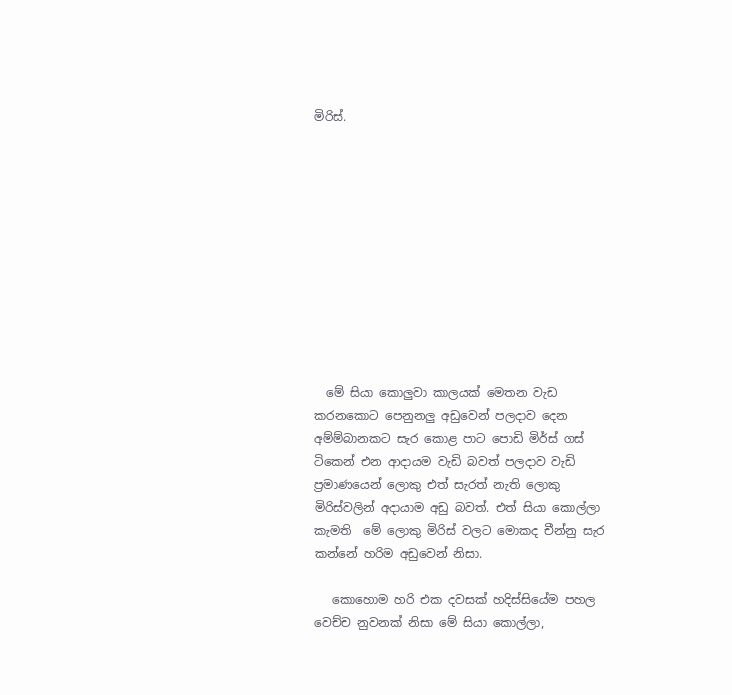මිරිස්.











  මේ සියා කොලුවා කාලයක් මෙතන වැඩ කරනකොට පෙනුනලු අඩුවෙන් පලදාව දෙන අම්ම්බානකට සැර කොළ පාට පොඩි මිර්ස් ගස් ටිකෙන් එන ආදායම වැඩි බවත් පලදාව වැඩි  ප්‍රමාණයෙන් ලොකු එත් සැරත් නැති ලොකු මිරිස්වලින් අදායාම අඩු බවත්. එත් සියා කොල්ලා  කැමති  මේ ලොකු මිරිස් වලට මොකද චීන්නු සැර කන්නේ හරිම අඩුවෙන් නිසා.

   කොහොම හරි එක දවසක් හදිස්සියේම පහල වෙච්ච නුවනක් නිසා මේ සියා කොල්ලා,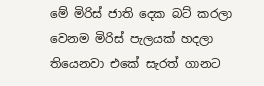මේ මිරිස් ජාති දෙක බට් කරලා වෙනම මිරිස් පැලයක් හදලා තියෙනවා එකේ සැරත් ගානට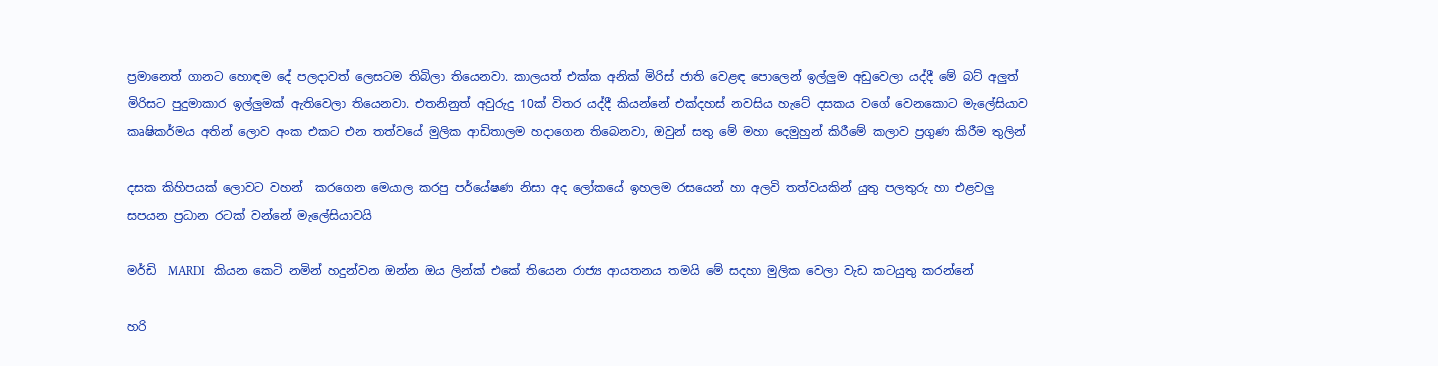ප්‍රමානෙත් ගානට හොඳම දේ පලදාවත් ලෙසටම තිබිලා තියෙනවා. කාලයත් එක්ක අනික් මිරිස් ජාති වෙළඳ පොලෙන් ඉල්ලුම අඩුවෙලා යද්දී මේ බට් අලුත් මිරිසට පුදුමාකාර ඉල්ලුමක් ඇතිවෙලා තියෙනවා. එතනිනුත් අවුරුදු 10ක් විතර යද්දී කියන්නේ එක්දහස් නවසිය හැටේ දසකය වගේ වෙනකොට මැලේසියාව කෘෂිකර්මය අතින් ලොව අංක එකට එන තත්වයේ මුලික ආඩිතාලම හදාගෙන තිබෙනවා, ඔවුන් සතු මේ මහා දෙමුහුන් කිරීමේ කලාව ප්‍රගුණ කිරීම තුලින්

දසක කිහිපයක් ලොවට වහන්  කරගෙන මෙයාල කරපු පර්යේෂණ නිසා අද ලෝකයේ ඉහලම රසයෙන් හා අලවි තත්වයකින් යුතු පලතුරු හා එළවලු  සපයන ප්‍රධාන රටක් වන්නේ මැලේසියාවයි

මර්ඩි  MARDI   කියන කෙටි නමින් හදුන්වන ඔන්න ඔය ලින්ක් එකේ තියෙන රාජ්‍ය ආයතනය තමයි මේ සදහා මුලික වෙලා වැඩ කටයුතු කරන්නේ

හරි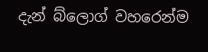දැන් බ්ලොග් වහරෙන්ම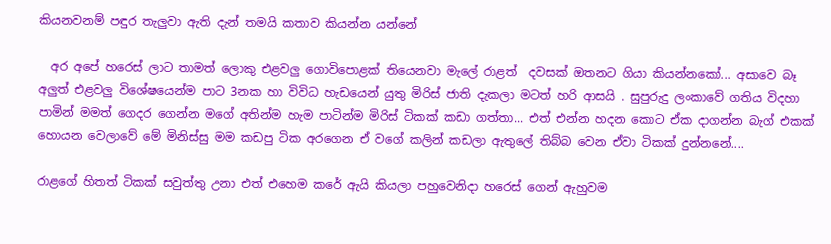කියනවනම් පඳුර තැලුවා ඇති දැන් තමයි කතාව කියන්න යන්නේ

  අර අපේ හරෙස් ලාට තාමත් ලොකු එළවලු ගොවිපොළක් තියෙනවා මැලේ රාළත්  දවසක් ඔතනට ගියා කියන්නකෝ... අසාවෙ බෑ අලුත් එළවලු විශේෂයෙන්ම පාට 3නක හා විවිධ හැඩයෙන් යුතු මිරිස් ජාති දැකලා මටත් හරි ආසයි . සුපුරුදු ලංකාවේ ගතිය විදහා පාමින් මමත් ගෙදර ගෙන්න මගේ අතින්ම හැම පාටින්ම මිරිස් ටිකක් කඩා ගත්තා... එත් එන්න හදන කොට ඒක දාගන්න බැග් එකක් හොයන වෙලාවේ මේ මිනිස්සු මම කඩපු ටික අරගෙන ඒ වගේ කලින් කඩලා ඇතුලේ තිබ්බ වෙන ඒවා ටිකක් දුන්නනේ....

රාළගේ හිතත් ටිකක් සවුත්තු උනා එත් එහෙම කරේ ඇයි කියලා පහුවෙනිදා හරෙස් ගෙන් ඇහුවම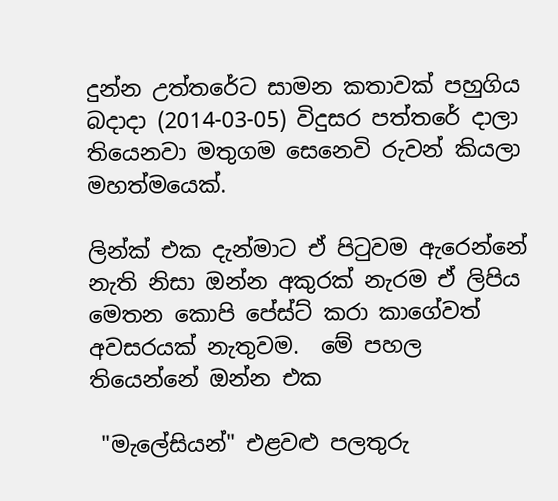දුන්න උත්තරේට සාමන කතාවක් පහුගිය බදාදා (2014-03-05) විදුසර පත්තරේ දාලා තියෙනවා මතුගම සෙනෙවි රුවන් කියලා මහත්මයෙක්.

ලින්ක් එක දැන්මාට ඒ පිටුවම ඇරෙන්නේ නැති නිසා ඔන්න අකුරක් නැරම ඒ ලිපිය මෙතන කොපි පේස්ට් කරා කාගේවත් අවසරයක් නැතුවම.  මේ පහල තියෙන්නේ ඔන්න එක

 "මැලේසියන්" එළවළු පලතුරු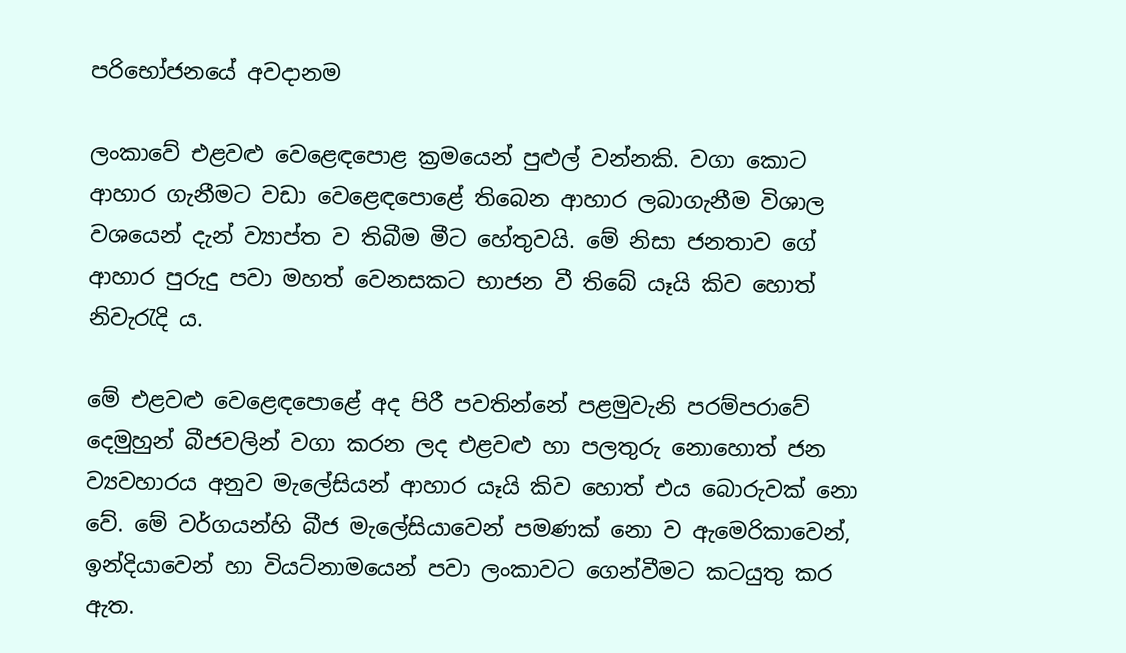පරිභෝජනයේ අවදානම

ලංකාවේ එළවළු වෙළෙඳපොළ ක්‍රමයෙන් පුළුල් වන්නකි. වගා කොට ආහාර ගැනීමට වඩා වෙළෙඳපොළේ තිබෙන ආහාර ලබාගැනීම විශාල වශයෙන් දැන් ව්‍යාප්ත ව තිබීම මීට හේතුවයි. මේ නිසා ජනතාව ගේ ආහාර පුරුදු පවා මහත් වෙනසකට භාජන වී තිබේ යෑයි කිව හොත් නිවැරැදි ය.

මේ එළවළු වෙළෙඳපොළේ අද පිරී පවතින්නේ පළමුවැනි පරම්පරාවේ දෙමුහුන් බීජවලින් වගා කරන ලද එළවළු හා පලතුරු නොහොත් ජන ව්‍යවහාරය අනුව මැලේසියන් ආහාර යෑයි කිව හොත් එය බොරුවක්‌ නො වේ. මේ වර්ගයන්හි බීජ මැලේසියාවෙන් පමණක්‌ නො ව ඇමෙරිකාවෙන්, ඉන්දියාවෙන් හා වියට්‌නාමයෙන් පවා ලංකාවට ගෙන්වීමට කටයුතු කර ඇත.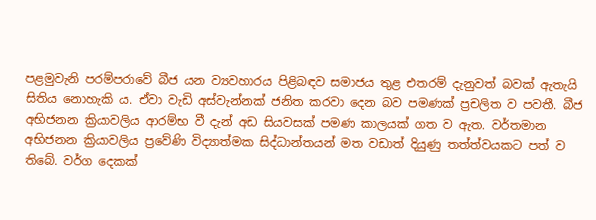පළමුවැනි පරම්පරාවේ බීජ යන ව්‍යවහාරය පිළිබඳව සමාජය තුළ එතරම් දැනුවත් බවක්‌ ඇතැයි සිතිය නොහැකි ය. ඒවා වැඩි අස්‌වැන්නක්‌ ජනිත කරවා දෙන බව පමණක්‌ ප්‍රචලිත ව පවතී. බීජ අභිජනන ක්‍රියාවලිය ආරම්භ වී දැන් අඩ සියවසක්‌ පමණ කාලයක්‌ ගත ව ඇත. වර්තමාන අභිජනන ක්‍රියාවලිය ප්‍රවේණි විද්‍යාත්මක සිද්ධාන්තයන් මත වඩාත් දියුණු තත්ත්වයකට පත් ව තිබේ. වර්ග දෙකක්‌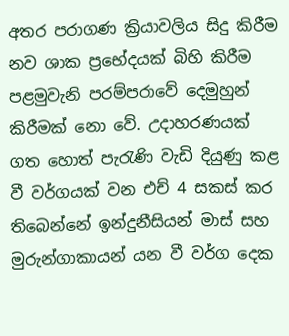අතර පරාගණ ක්‍රියාවලිය සිදු කිරීම නව ශාක ප්‍රභේදයක්‌ බිහි කිරීම පළමුවැනි පරම්පරාවේ දෙමුහුන් කිරීමක්‌ නො වේ. උදාහරණයක්‌ ගත හොත් පැරැණි වැඩි දියුණු කළ වී වර්ගයක්‌ වන එච් 4 සකස්‌ කර තිබෙන්නේ ඉන්දුනීසියන් මාස්‌ සහ මුරුන්ගාකායන් යන වී වර්ග දෙක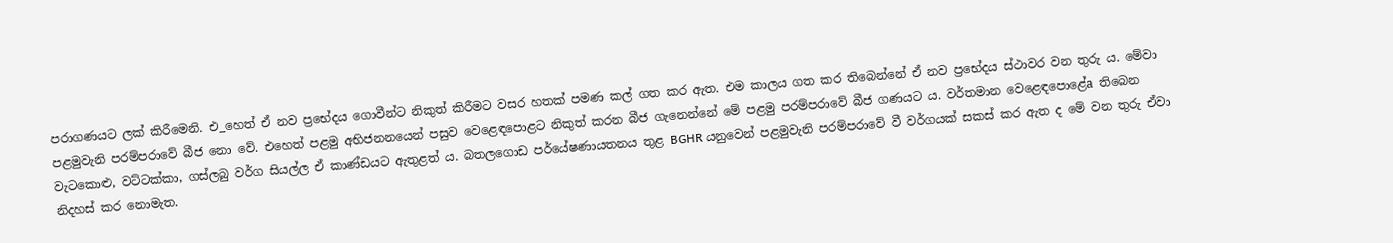පරාගණයට ලක්‌ කිරීමෙනි. එ_හෙත් ඒ නව ප්‍රභේදය ගොවීන්ට නිකුත් කිරීමට වසර හතක්‌ පමණ කල් ගත කර ඇත. එම කාලය ගත කර තිබෙන්නේ ඒ නව ප්‍රභේදය ස්‌ථාවර වන තුරු ය. මේවා පළමුවැනි පරම්පරාවේ බීජ නො වේ. එහෙත් පළමු අභිජනනයෙන් පසුව වෙළෙඳපොළට නිකුත් කරන බීජ ගැනෙන්නේ මේ පළමු පරම්පරාවේ බීජ ගණයට ය. වර්තමාන වෙළෙඳපොළේa තිබෙන වැටකොළු, වට්‌ටක්‌කා, ගස්‌ලබු වර්ග සියල්ල ඒ කාණ්‌ඩයට ඇතුළත් ය. බතලගොඩ පර්යේෂණායතනය තුළ BGHR යනුවෙන් පළමුවැනි පරම්පරාවේ වී වර්ගයක්‌ සකස්‌ කර ඇත ද මේ වන තුරු ඒවා නිදහස්‌ කර නොමැත.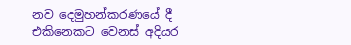නව දෙමුහන්කරණයේ දී එකිනෙකට වෙනස්‌ අදියර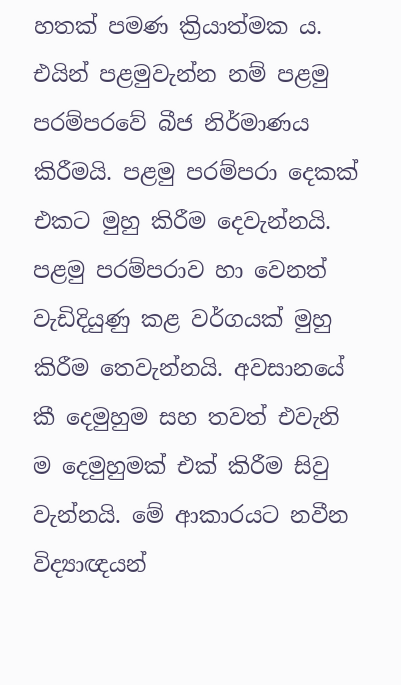හතක්‌ පමණ ක්‍රියාත්මක ය. එයින් පළමුවැන්න නම් පළමු පරම්පරවේ බීජ නිර්මාණය කිරීමයි. පළමු පරම්පරා දෙකක්‌ එකට මුහු කිරීම දෙවැන්නයි. පළමු පරම්පරාව හා වෙනත් වැඩිදියුණු කළ වර්ගයක්‌ මුහු කිරීම තෙවැන්නයි. අවසානයේ කී දෙමුහුම සහ තවත් එවැනි ම දෙමුහුමක්‌ එක්‌ කිරීම සිවු වැන්නයි. මේ ආකාරයට නවීන විද්‍යාඥයන්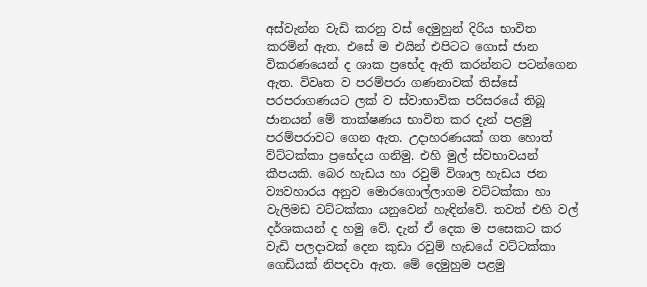අස්‌වැන්න වැඩි කරනු වස්‌ දෙමුහුන් දිරිය භාවිත කරමින් ඇත. එසේ ම එයින් එපිටට ගොස්‌ ජාන විකරණයෙන් ද ශාක ප්‍රභේද ඇති කරන්නට පටන්ගෙන ඇත. විවෘත ව පරම්පරා ගණනාවක්‌ තිස්‌සේ පරපරාගණයට ලක්‌ ව ස්‌වාභාවික පරිසරයේ තිබූ ජානයන් මේ තාක්‌ෂණය භාවිත කර දැන් පළමු පරම්පරාවට ගෙන ඇත. උදාහරණයක්‌ ගත හොත් ව්ට්‌ටක්‌කා ප්‍රභේදය ගනිමු. එහි මුල් ස්‌වභාවයන් කීපයකි. බෙර හැඩය හා රවුම් විශාල හැඩය ජන ව්‍යවහාරය අනුව මොරගොල්ලාගම වට්‌ටක්‌කා හා වැලිමඩ වට්‌ටක්‌කා යනුවෙන් හැඳින්වේ. තවත් එහි වල් දර්ශකයන් ද හමු වේ. දැන් ඒ දෙක ම පසෙකට කර වැඩි පලදාවක්‌ දෙන කුඩා රවුම් හැඩයේ වට්‌ටක්‌කා ගෙඩියක්‌ නිපදවා ඇත. මේ දෙමුහුම පළමු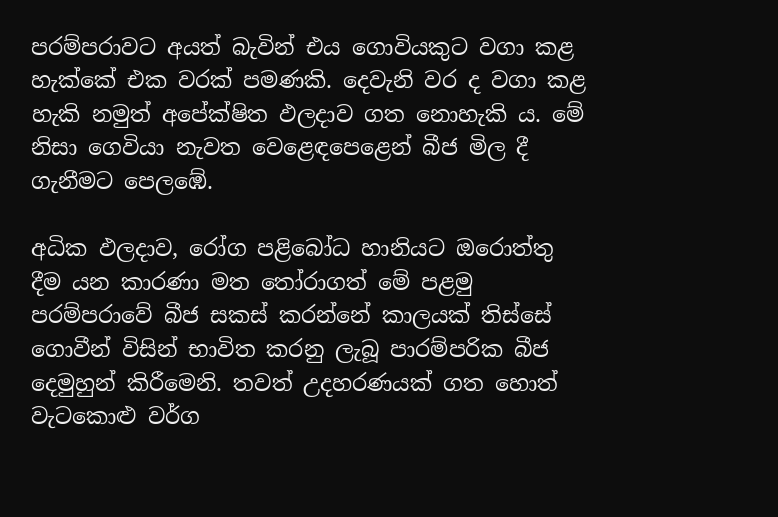පරම්පරාවට අයත් බැවින් එය ගොවියකුට වගා කළ හැක්‌කේ එක වරක්‌ පමණකි. දෙවැනි වර ද වගා කළ හැකි නමුත් අපේක්‌ෂිත ඵලදාව ගත නොහැකි ය. මේ නිසා ගෙවියා නැවත වෙළෙඳපෙළෙන් බීජ මිල දී ගැනීමට පෙලඹේ.

අධික ඵලදාව, රෝග පළිබෝධ හානියට ඔරොත්තු දීම යන කාරණා මත තෝරාගත් මේ පළමු පරම්පරාවේ බීජ සකස්‌ කරන්නේ කාලයක්‌ තිස්‌සේ ගොවීන් විසින් භාවිත කරනු ලැබූ පාරම්පරික බීජ දෙමුහුන් කිරීමෙනි. තවත් උදහරණයක්‌ ගත හොත් වැටකොළු වර්ග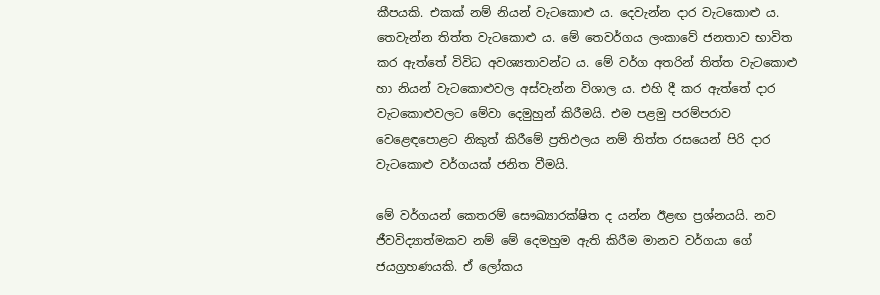කීපයකි. එකක්‌ නම් නියන් වැටකොළු ය. දෙවැන්න දාර වැටකොළු ය. තෙවැන්න තිත්ත වැටකොළු ය. මේ තෙවර්ගය ලංකාවේ ජනතාව භාවිත කර ඇත්තේ විවිධ අවශ්‍යතාවන්ට ය. මේ වර්ග අතරින් තිත්ත වැටකොළු හා නියන් වැටකොළුවල අස්‌වැන්න විශාල ය. එහි දී කර ඇත්තේ දාර වැටකොළුවලට මේවා දෙමුහුන් කිරීමයි. එම පළමු පරම්පරාව වෙළෙඳපොළට නිකුත් කිරීමේ ප්‍රතිඵලය නම් තිත්ත රසයෙන් පිරි දාර වැටකොළු වර්ගයක්‌ ජනිත වීමයි.

මේ වර්ගයන් කෙතරම් සෞඛ්‍යාරක්‌ෂිත ද යන්න ඊළඟ ප්‍රශ්නයයි. නව ජීවවිද්‍යාත්මකව නම් මේ දෙමහුම ඇති කිරීම මානව වර්ගයා ගේ ජයග්‍රහණයකි. ඒ ලෝකය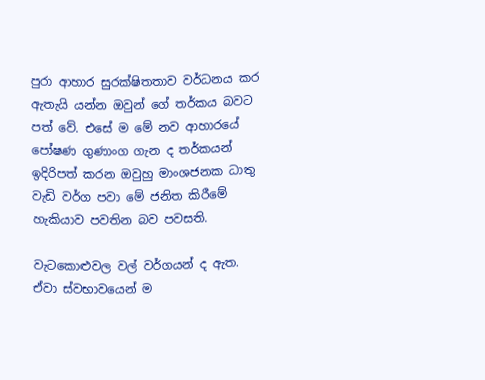පුරා ආහාර සුරක්‌ෂිතතාව වර්ධනය කර ඇතැයි යන්න ඔවුන් ගේ තර්කය බවට පත් වේ. එසේ ම මේ නව ආහාරයේ පෝෂණ ගුණාංග ගැන ද තර්කයන් ඉදිරිපත් කරන ඔවුහු මාංශජනක ධාතු වැඩි වර්ග පවා මේ ජනිත කිරීමේ හැකියාව පවතින බව පවසති.

වැටකොළුවල වල් වර්ගයන් ද ඇත. ඒවා ස්‌වභාවයෙන් ම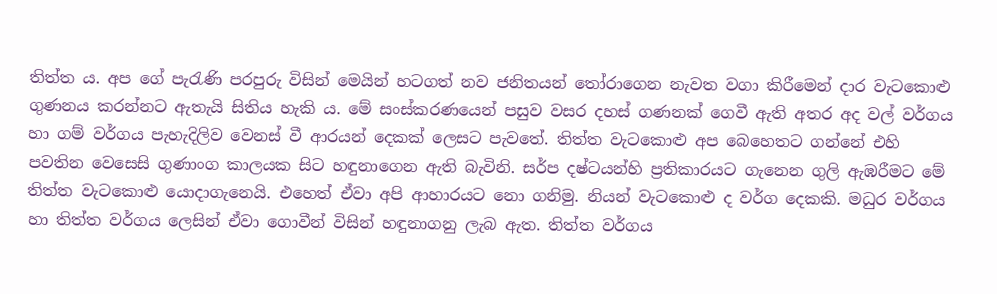තිත්ත ය. අප ගේ පැරැණි පරපුරු විසින් මෙයින් හටගත් නව ජනිතයන් තෝරාගෙන නැවත වගා කිරීමෙන් දාර වැටකොළු ගුණනය කරන්නට ඇතැයි සිතිය හැකි ය. මේ සංස්‌කරණයෙන් පසුව වසර දහස්‌ ගණනක්‌ ගෙවී ඇති අතර අද වල් වර්ගය හා ගම් වර්ගය පැහැදිලිව වෙනස්‌ වී ආරයන් දෙකක්‌ ලෙසට පැවතේ. තිත්ත වැටකොළු අප බෙහෙතට ගන්නේ එහි පවතින වෙසෙසි ගුණාංග කාලයක සිට හඳුනාගෙන ඇති බැවිනි. සර්ප දෂ්ටයන්හි ප්‍රතිකාරයට ගැනෙන ගුලි ඇඹරීමට මේ තිත්ත වැටකොළු යොදාගැනෙයි. එහෙත් ඒවා අපි ආහාරයට නො ගනිමු. නියන් වැටකොළු ද වර්ග දෙකකි. මධුර වර්ගය හා තිත්ත වර්ගය ලෙසින් ඒවා ගොවීන් විසින් හඳුනාගනු ලැබ ඇත. තිත්ත වර්ගය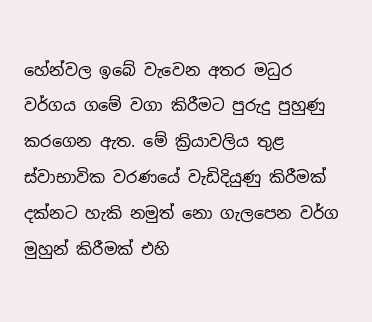හේන්වල ඉබේ වැවෙන අතර මධුර වර්ගය ගමේ වගා කිරීමට පුරුදු පුහුණු කරගෙන ඇත. මේ ක්‍රියාවලිය තුළ ස්‌වාභාවික වරණයේ වැඩිදියුණු කිරීමක්‌ දක්‌නට හැකි නමුත් නො ගැලපෙන වර්ග මුහුන් කිරීමක්‌ එහි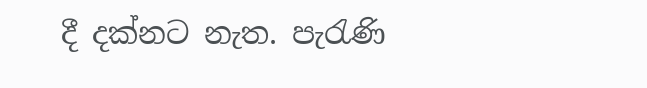දී දක්‌නට නැත. පැරැණි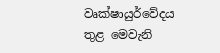වෘක්‌ෂායුර්වේදය තුළ මෙවැනි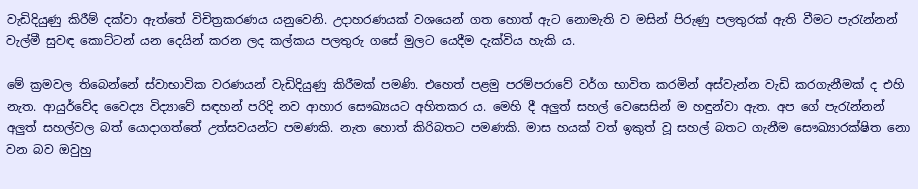වැඩිදියුණු කිරීම් දක්‌වා ඇත්තේ විචිත්‍රකරණය යනුවෙනි. උදාහරණයක්‌ වශයෙන් ගත හොත් ඇට නොමැති ව මසින් පිරුණු පලතුරක්‌ ඇති වීමට පැරැන්නන් වැල්මී සුවඳ කොට්‌ටන් යන දෙයින් කරන ලද කල්කය පලතුරු ගසේ මුලට යෙදීම දැක්‌විය හැකි ය.

මේ ක්‍රමවල තිබෙන්නේ ස්‌වාභාවික වරණයන් වැඩිදියුණු කිරීමක්‌ පමණි. එහෙත් පළමු පරම්පරාවේ වර්ග භාවිත කරමින් අස්‌වැන්න වැඩි කරගැනීමක්‌ ද එහි නැත. ආයුර්වේද වෛද්‍ය විද්‍යාවේ සඳහන් පරිදි නව ආහාර සෞඛ්‍යයට අහිතකර ය. මෙහි දී අලුත් සහල් වෙසෙසින් ම හඳුන්වා ඇත. අප ගේ පැරැන්නන් අලුත් සහල්වල බත් යොදාගත්තේ උත්සවයන්ට පමණකි. නැත හොත් කිරිබතට පමණකි. මාස හයක්‌ වත් ඉකුත් වූ සහල් බතට ගැනීම සෞඛ්‍යාරක්‌ෂිත නො වන බව ඔවුහු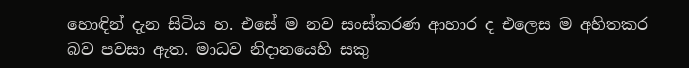හොඳින් දැන සිටිය හ. එසේ ම නව සංස්‌කරණ ආහාර ද එලෙස ම අහිතකර බව පවසා ඇත. මාධව නිදානයෙහි සකු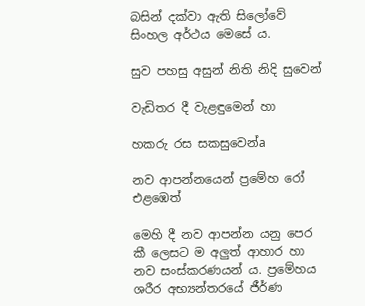බසින් දක්‌වා ඇති සිලෝවේ සිංහල අර්ථය මෙසේ ය.

සුව පහසු අසුන් නිති නිදි සුවෙන්

වැඩිතර දී වැළඳුමෙන් හා

හකරු රස සකසුවෙන්a

නව ආපන්නයෙන් ප්‍රමේහ රෝ එළඹෙත්

මෙහි දී නව ආපන්න යනු පෙර කී ලෙසට ම අලුත් ආහාර හා නව සංස්‌කරණයන් ය. ප්‍රමේහය ශරීර අභ්‍යන්තරයේ ජීර්ණ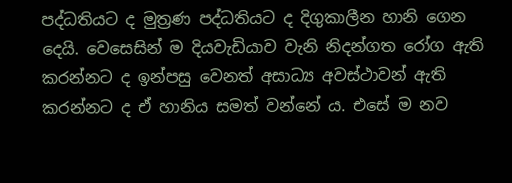පද්ධතියට ද මුත්‍රණ පද්ධතියට ද දිගුකාලීන හානි ගෙන දෙයි. වෙසෙසින් ම දියවැඩියාව වැනි නිදන්ගත රෝග ඇති කරන්නට ද ඉන්පසු වෙනත් අසාධ්‍ය අවස්‌ථාවන් ඇති කරන්නට ද ඒ හානිය සමත් වන්නේ ය. එසේ ම නව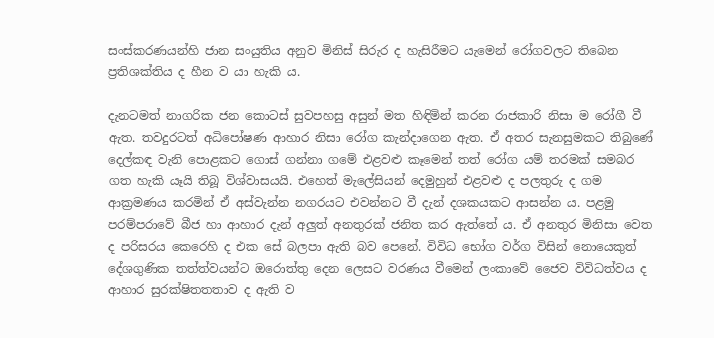සංස්‌කරණයන්හි ජාන සංයුතිය අනුව මිනිස්‌ සිරුර ද හැසිරීමට යැමෙන් රෝගවලට තිබෙන ප්‍රතිශක්‌තිය ද හීන ව යා හැකි ය.

දැනටමත් නාගරික ජන කොටස්‌ සුවපහසු අසුන් මත හිඳිමින් කරන රාජකාරි නිසා ම රෝගී වී ඇත. තවදුරටත් අධිපෝෂණ ආහාර නිසා රෝග කැන්දාගෙන ඇත. ඒ අතර සැනසුමකට තිබුණේ දෙල්කඳ වැනි පොළකට ගොස්‌ ගන්නා ගමේ එළවළු කෑමෙන් තත් රෝග යම් තරමක්‌ සමබර ගත හැකි යෑයි තිබූ විශ්වාසයයි. එහෙත් මැලේසියන් දෙමුහුන් එළවළු ද පලතුරු ද ගම ආක්‍රමණය කරමින් ඒ අස්‌වැන්න නගරයට එවන්නට වී දැන් දශකයකට ආසන්න ය. පළමු පරම්පරාවේ බීජ හා ආහාර දැන් අලුත් අනතුරක්‌ ජනිත කර ඇත්තේ ය. ඒ අනතුර මිනිසා වෙත ද පරිසරය කෙරෙහි ද එක සේ බලපා ඇති බව පෙනේ. විවිධ භෝග වර්ග විසින් නොයෙකුත් දේශගුණික තත්ත්වයන්ට ඔරොත්තු දෙන ලෙසට වරණය වීමෙන් ලංකාවේ ජෛව විවිධත්වය ද ආහාර සුරක්‌ෂිතතතාව ද ඇති ව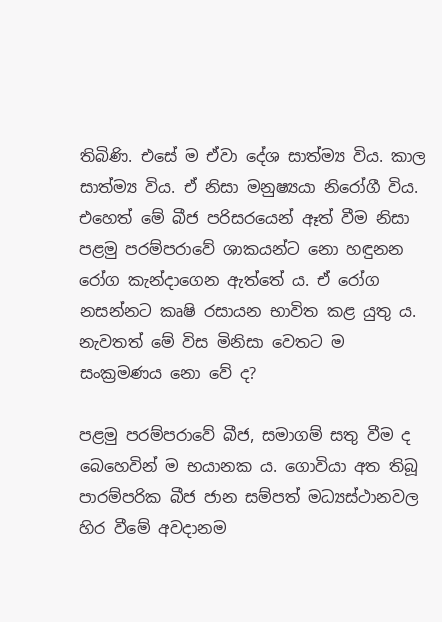තිබිණි. එසේ ම ඒවා දේශ සාත්ම්‍ය විය. කාල සාත්ම්‍ය විය. ඒ නිසා මනුෂ්‍යයා නිරෝගී විය. එහෙත් මේ බීජ පරිසරයෙන් ඈත් වීම නිසා පළමු පරම්පරාවේ ශාකයන්ට නො හඳුනන රෝග කැන්දාගෙන ඇත්තේ ය. ඒ රෝග නසන්නට කෘෂි රසායන භාවිත කළ යුතු ය. නැවතත් මේ විස මිනිසා වෙතට ම සංක්‍රමණය නො වේ ද?

පළමු පරම්පරාවේ බීජ, සමාගම් සතු වීම ද බෙහෙවින් ම භයානක ය. ගොවියා අත තිබූ පාරම්පරික බීජ ජාන සම්පත් මධ්‍යස්‌ථානවල හිර වීමේ අවදානම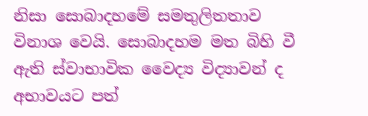නිසා සොබාදහමේ සමතුලිතතාව විනාශ වෙයි. සොබාදහම මත බිහි වී ඇති ස්‌වාභාවික වෛද්‍ය විද්‍යාවන් ද අභාවයට පත්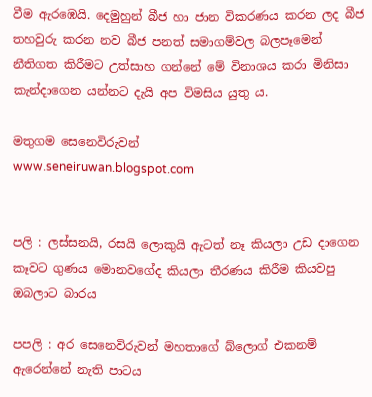වීම ඇරඹෙයි. දෙමුහුන් බීජ හා ජාන විකරණය කරන ලද බීජ තහවුරු කරන නව බීජ පනත් සමාගම්වල බලපෑමෙන් නීතිගත කිරීමට උත්සාහ ගන්නේ මේ විනාශය කරා මිනිසා කැන්දාගෙන යන්නට දැයි අප විමසිය යුතු ය.

මතුගම සෙනෙවිරුවන්
www.seneiruwan.blogspot.com


පලි : ලස්සනයි, රසයි ලොකුයි ඇටත් නෑ කියලා උඩ දාගෙන කෑවට ගුණය මොනවගේද කියලා තීරණය කිරීම කියවපු ඔබලාට බාරය

පපලි : අර සෙනෙවිරුවන් මහතාගේ බ්ලොග් එකනම් ඇරෙන්නේ නැති පාටය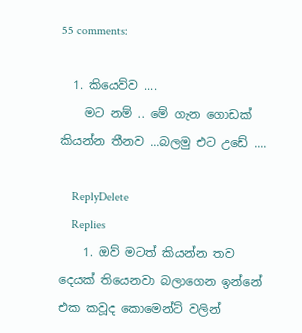55 comments:

  1. කියෙව්ව ....
    මට නම් .. මේ ගැන ගොඩක් කියන්න තීනව ...බලමු එට උඩේ ....

    ReplyDelete
    Replies
    1. ඔව් මටත් කියන්න තව දෙයක් තියෙනවා බලාගෙන ඉන්නේ එක කවූද කොමෙන්ට් වලින්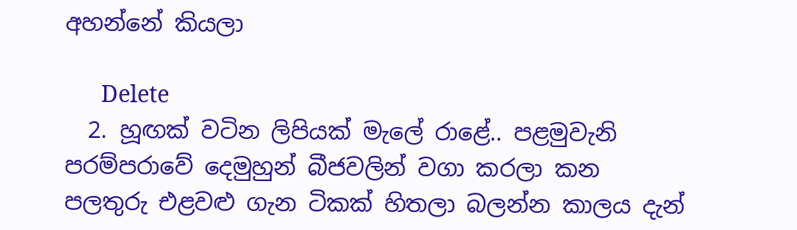අහන්නේ කියලා

      Delete
  2. හූඟක් වටින ලිපියක් මැලේ රාළේ.. පළමුවැනි පරම්පරාවේ දෙමුහුන් බීජවලින් වගා කරලා කන පලතුරු එළවළු ගැන ටිකක් හිතලා බලන්න කාලය දැන්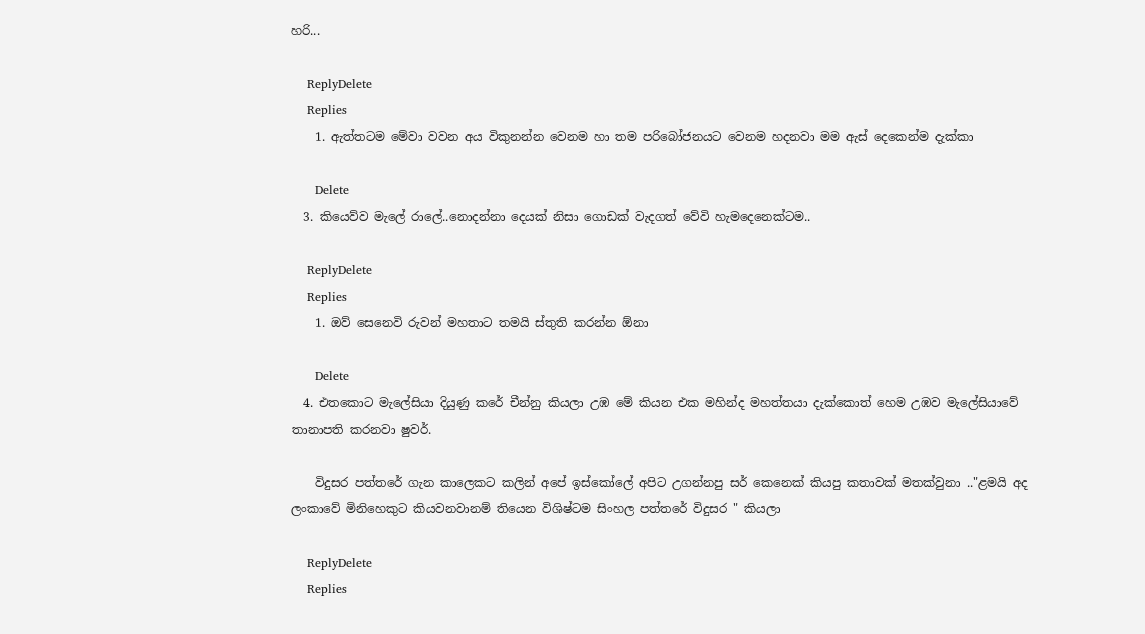හරි...

    ReplyDelete
    Replies
    1. ඇත්තටම මේවා වවන අය විකුනන්න වෙනම හා තම පරිබෝජනයට වෙනම හදනවා මම ඇස් දෙකෙන්ම දැක්කා

      Delete
  3. කියෙව්ව මැලේ රාලේ..නොදන්නා දෙයක් නිසා ගොඩක් වැදගත් වේවි හැමදෙනෙක්ටම..

    ReplyDelete
    Replies
    1. ඔව් සෙනෙවි රුවන් මහතාට තමයි ස්තුති කරන්න ඕනා

      Delete
  4. එතකොට මැලේසියා දියුණු කරේ චීන්නු කියලා උඹ මේ කියන එක මහින්ද මහත්තයා දැක්කොත් හෙම උඹව මැලේසියාවේ තානාපති කරනවා ෂුවර්.

    විදුසර පත්තරේ ගැන කාලෙකට කලින් අපේ ඉස්කෝලේ අපිට උගන්නපු සර් කෙනෙක් කියපු කතාවක් මතක්වුනා .."ළමයි අද ලංකාවේ මිනිහෙකුට කියවනවානම් තියෙන විශිෂ්ටම සිංහල පත්තරේ විදුසර " කියලා

    ReplyDelete
    Replies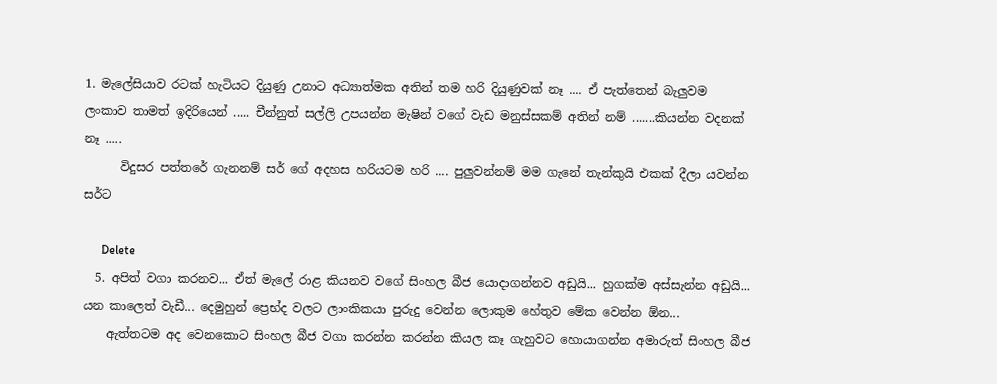1. මැලේසියාව රටක් හැටියට දියුණු උනාට අධ්‍යාත්මක අතින් තම හරි දියුණුවක් නෑ .... ඒ පැත්තෙන් බැලුවම ලංකාව තාමත් ඉදිරියෙන් ..... චීන්නුත් සල්ලි උපයන්න මැෂින් වගේ වැඩ මනුස්සකම් අතින් නම් .......කියන්න වදනක් නෑ .....
      විදුසර පත්තරේ ගැනනම් සර් ගේ අදහස හරියටම හරි .... පුලුවන්නම් මම ගැනේ තැන්කුයි එකක් දීලා යවන්න සර්ට

      Delete
  5. අපිත් වගා කරනව... ඒත් මැලේ රාළ කියනව වගේ සිංහල බීජ යොදාගන්නව අඩුයි... හුගක්ම අස්සැන්න අඩුයි... යන කාලෙත් වැඩී... දෙමුහුන් ප්‍රෙභ්ද වලට ලාංකිකයා පුරුදු වෙන්න ලොකුම හේතුව මේක වෙන්න ඕන...
    ඇත්තටම අද වෙනකොට සිංහල බීජ වගා කරන්න කරන්න කියල කෑ ගැහුවට හොයාගන්න අමාරුත් සිංහල බීජ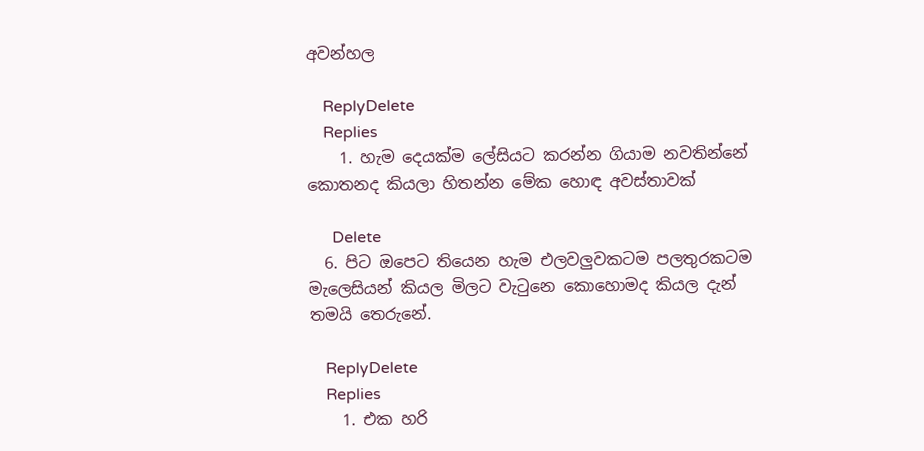අවන්හල

    ReplyDelete
    Replies
    1. හැම දෙයක්ම ලේසියට කරන්න ගියාම නවතින්නේ කොතනද කියලා හිතන්න මේක හොඳ අවස්තාවක්

      Delete
  6. පිට ඔපෙට තියෙන හැම එලවලුවකටම පලතුරකටම මැලෙසියන් කියල මිලට වැටුනෙ කොහොමද කියල දැන් තමයි තෙරුනේ.

    ReplyDelete
    Replies
    1. එක හරි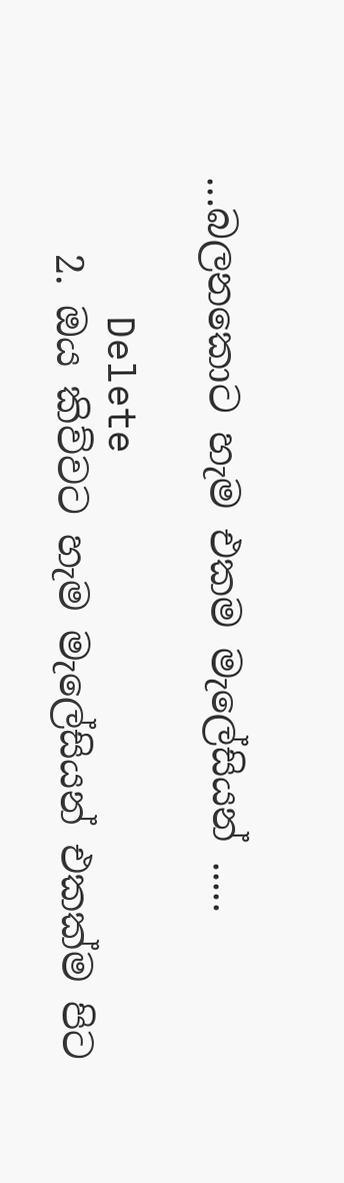...බලනකොට හැම එකම මැලේසියන් .....

      Delete
    2. ඔය කිව්වට හැම මැලේසියන් එකක්ම පිට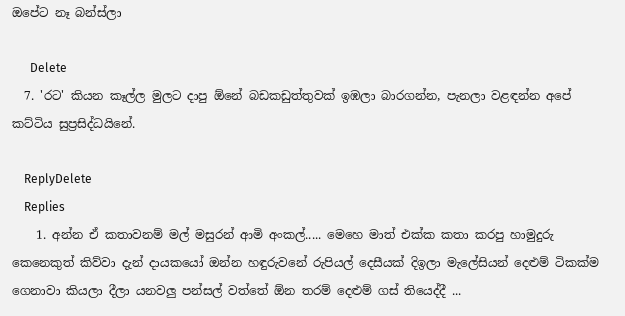ඔපේට නෑ බන්ස්ලා

      Delete
  7. 'රට' කියන කෑල්ල මුලට දාපු ඕනේ බඩකඩුත්තුවක් ඉඹලා බාරගන්න, පැනලා වළඳන්න අපේ කට්ටිය සුප්‍රසිද්ධයිනේ.

    ReplyDelete
    Replies
    1. අන්න ඒ කතාවනම් මල් මසුරන් ආමි අංකල්..... මෙහෙ මාත් එක්ක කතා කරපු හාමුදුරු කෙනෙකුත් කිව්වා දැන් දායකයෝ ඔන්න හඳුරුවනේ රුපියල් දෙසීයක් දිඉලා මැලේසියන් දෙළුම් ටිකක්ම ගෙනාවා කියලා දීලා යනවලු පන්සල් වත්තේ ඕන තරම් දෙළුම් ගස් තියෙද්දී ...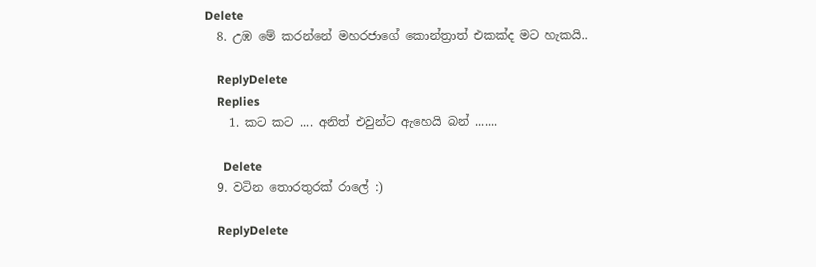Delete
  8. උඹ මේ කරන්නේ මහරජාගේ කොන්ත්‍රාත් එකක්ද මට හැකයි..

    ReplyDelete
    Replies
    1. කට කට .... අනිත් එවුන්ට ඇහෙයි බන් .......

      Delete
  9. වටින තොරතුරක් රාලේ :)

    ReplyDelete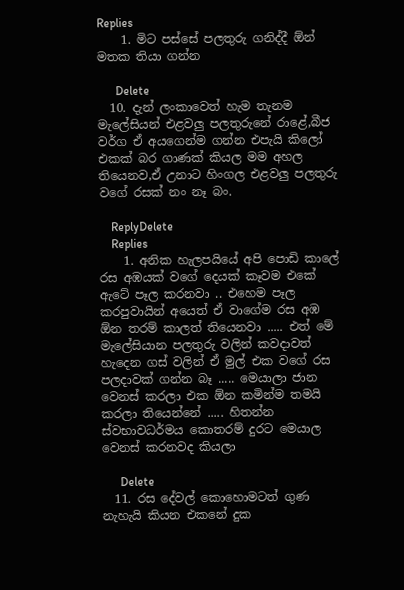Replies
    1. මිට පස්සේ පලතුරු ගනිද්දී ඕන් මතක තියා ගන්න

      Delete
  10. දැන් ලංකාවෙත් හැම තැනම මැලේසියන් එළවලු පලතුරුනේ රාළේ,බීජ වර්ග ඒ අයගෙන්ම ගන්න එපැයි කිලෝ එකක් බර ගාණක් කියල මම අහල තියෙනව,ඒ උනාට හිංගල එළවලු පලතුරු වගේ රසක් නං නෑ බං.

    ReplyDelete
    Replies
    1. අනික හැලපයියේ අපි පොඩි කාලේ රස අඹයක් වගේ දෙයක් කෑවම එකේ ඇටේ පෑල කරනවා .. එහෙම පෑල කරපුවායින් අයෙත් ඒ වාගේම රස අඹ ඕන තරම් කාලත් තියෙනවා ..... එත් මේ මැලේසියාන පලතුරු වලින් කවදාවත් හැදෙන ගස් වලින් ඒ මුල් එක වගේ රස පලදාවක් ගන්න බෑ ..... මෙයාලා ජාන වෙනස් කරලා එක ඕන කමින්ම තමයි කරලා තියෙන්නේ ..... හිතන්න ස්වභාවධර්මය කොතරම් දුරට මෙයාල වෙනස් කරනවද කියලා

      Delete
  11. රස දේවල් කොහොමටත් ගුණ නැහැයි කියන එකනේ දුක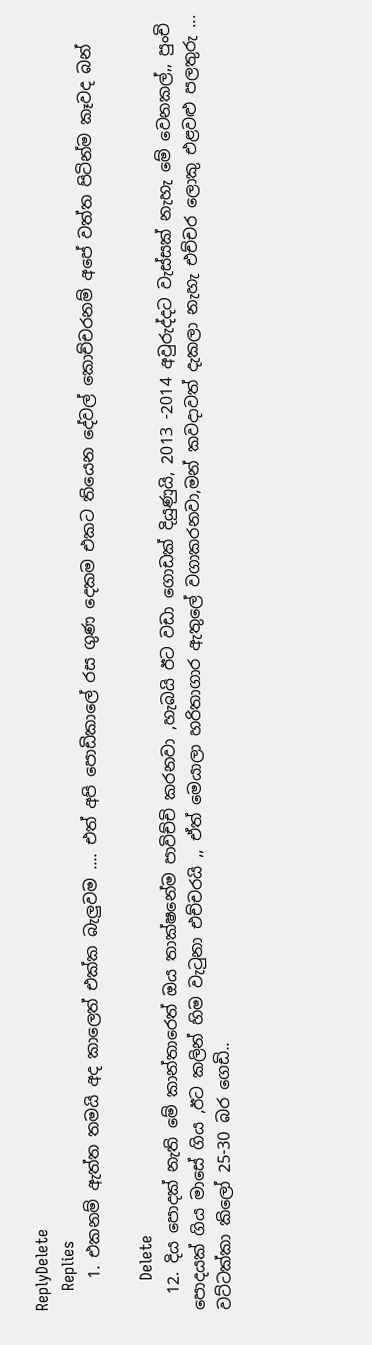ReplyDelete
    Replies
    1. එකනම් ඇත්ත තමයි අද කාලෙත් එක්ක බැලුවම .... එත් අපි පොඩිකාලේ රස ගුණ දෙකම එකට තියෙන දේවල් කොච්චරනම් අපේ වත්ත පිටින්ම කෑවද බන්

      Delete
  12. දිය පොදක් නැති මේ කාන්තාරෙත් ඔය තාක්ෂනේම පාවිච්චි කරනවා ,හැබයි ඊට වඩා ගොඩක් දියුණුයි, 2013 -2014 අවුරුද්දට වැස්සක් නැහැ මේ වෙනකල්,, පුංචි පොදයක් ගිය මාසේ ගිය ,ඊට කලින් හිම වැටුනා එච්චරයි ,, ඒත් මෙයාලා හරිතාගාර ඇතුලේ වගාකරනවා,මන් කවදාවත් දැකලා නැහැ එච්චර ලොකු එළවළු පලතුරු ... වට්ටක්කා කිලෝ 25-30 බර ගෙඩි..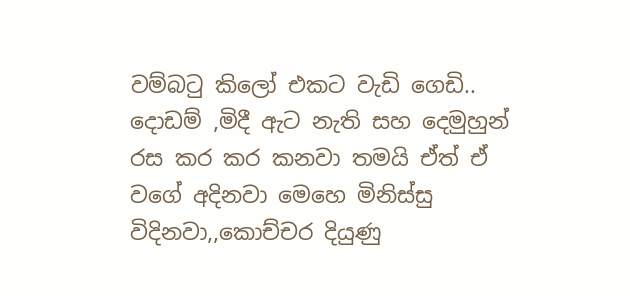වම්බටු කිලෝ එකට වැඩි ගෙඩි.. දොඩම් ,මිදී ඇට නැති සහ දෙමුහුන් රස කර කර කනවා තමයි ඒත් ඒ වගේ අදිනවා මෙහෙ මිනිස්සු විදිනවා,,කොච්චර දියුණු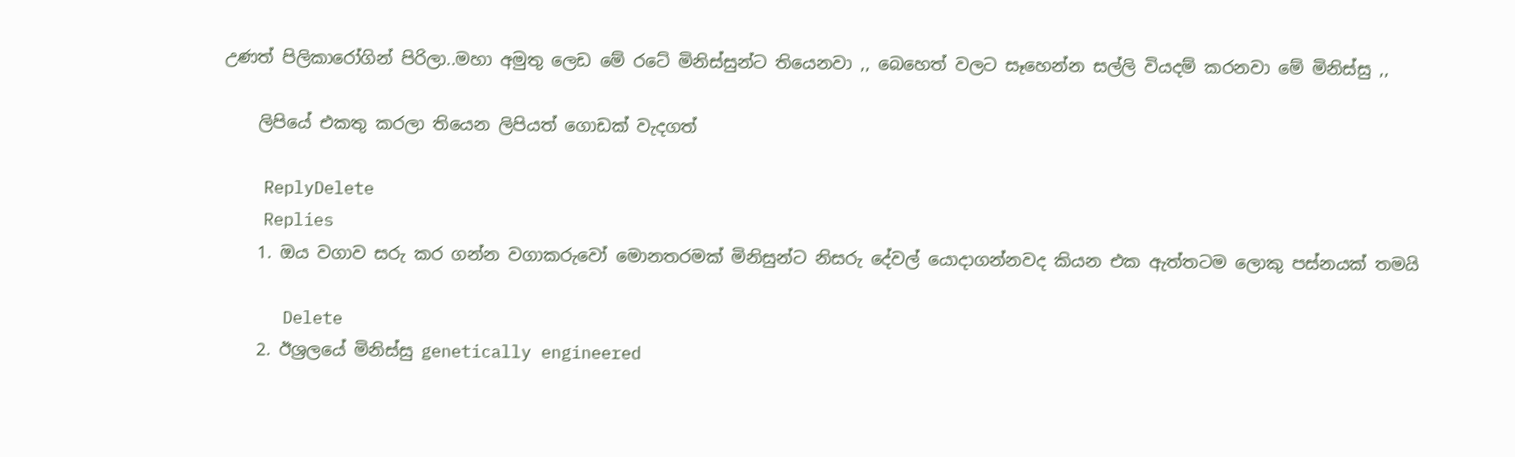උණත් පිලිකාරෝගින් පිරිලා..මහා අමුතු ලෙඩ මේ රටේ මිනිස්සුන්ට තියෙනවා ,, බෙහෙත් වලට සෑහෙන්න සල්ලි වියදම් කරනවා මේ මිනිස්සු ,,

    ලිපියේ එකතු කරලා තියෙන ලිපියත් ගොඩක් වැදගත්

    ReplyDelete
    Replies
    1. ඔය වගාව සරු කර ගන්න වගාකරුවෝ මොනතරමක් මිනිසුන්ට නිසරු දේවල් යොදාගන්නවද කියන එක ඇත්තටම ලොකු පස්නයක් තමයි

      Delete
    2. ඊශ්‍රලයේ මිනිස්සු genetically engineered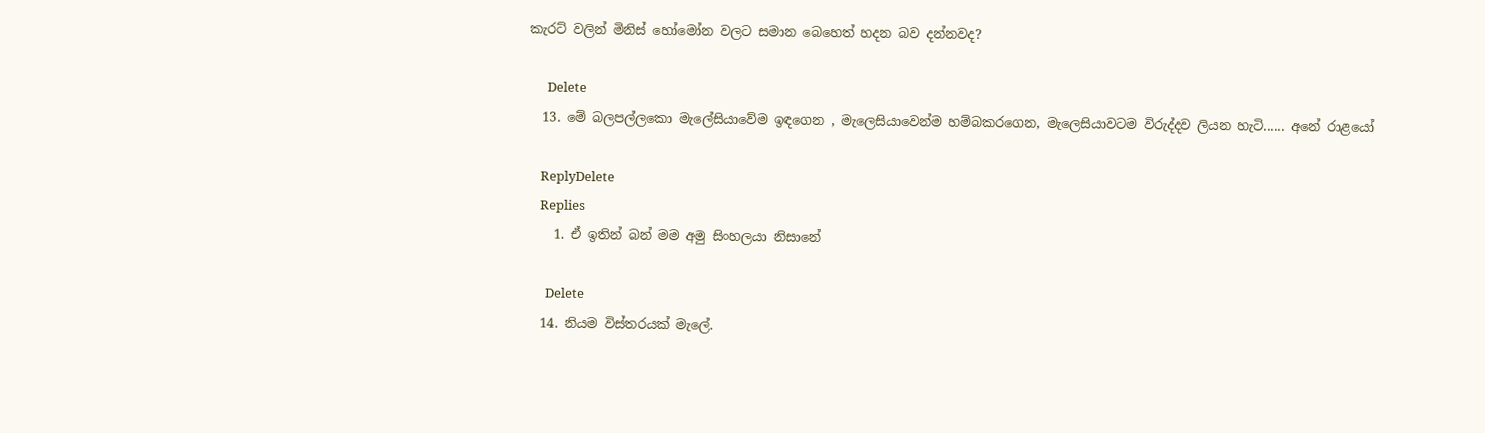කැරට් වලින් මිනිස් හෝමෝන වලට සමාන බෙහෙත් හදන බව දන්නවද?

      Delete
  13. මේ බලපල්ලකො මැලේසියාවේම ඉඳගෙන , මැලෙසියාවෙන්ම හම්බකරගෙන, මැලෙසියාවටම විරුද්දව ලියන හැටි...... අනේ රාළයෝ

    ReplyDelete
    Replies
    1. ඒ ඉතින් බන් මම අමු සිංහලයා නිසානේ

      Delete
  14. නියම විස්තරයක් මැලේ.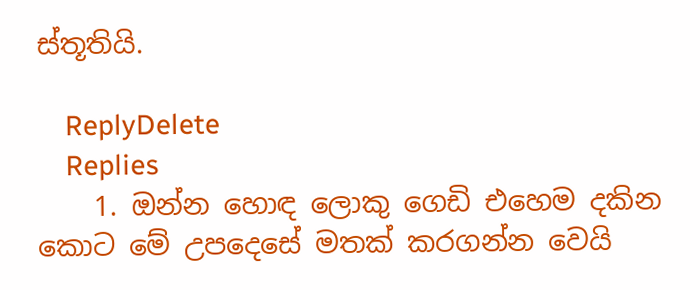ස්තූතියි.

    ReplyDelete
    Replies
    1. ඔන්න හොඳ ලොකු ගෙඩි එහෙම දකින කොට මේ උපදෙසේ මතක් කරගන්න වෙයි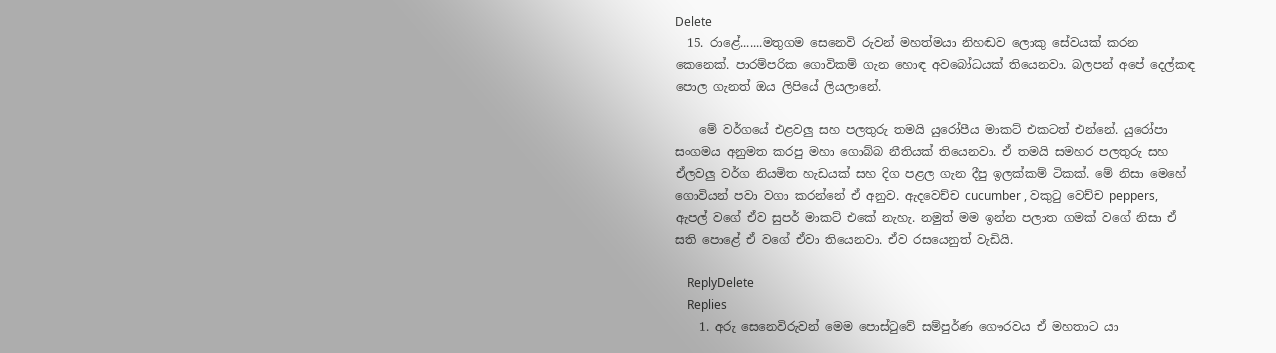Delete
  15. රාළේ.......මතුගම සෙනෙවි රුවන් මහත්මයා නිහඬව ලොකු සේවයක් කරන කෙනෙක්. පාරම්පරික ගොවිකම් ගැන හොඳ අවබෝධයක් තියෙනවා. බලපන් අපේ දෙල්කඳ පොල ගැනත් ඔය ලිපියේ ලියලානේ.

    මේ වර්ගයේ එළවලු සහ පලතුරු තමයි යුරෝපීය මාකට් එකටත් එන්නේ. යුරෝපා සංගමය අනුමත කරපු මහා ගොබ්බ නීතියක් තියෙනවා. ඒ තමයි සමහර පලතුරු සහ ඒලවලු වර්ග නියමිත හැඩයක් සහ දිග පළල ගැන දීපු ඉලක්කම් ටිකක්. මේ නිසා මෙහේ ගොවියන් පවා වගා කරන්නේ ඒ අනුව. ඇදවෙච්ච cucumber , වකුටු වෙච්ච peppers, ඇපල් වගේ ඒව සුපර් මාකට් එකේ නැහැ. නමුත් මම ඉන්න පලාත ගමක් වගේ නිසා ඒ සති පොළේ ඒ වගේ ඒවා තියෙනවා. ඒව රසයෙනුත් වැඩියි.

    ReplyDelete
    Replies
    1. අරු සෙනෙවිරුවන් මෙම පොස්ටුවේ සම්පුර්ණ ගෞරවය ඒ මහතාට යා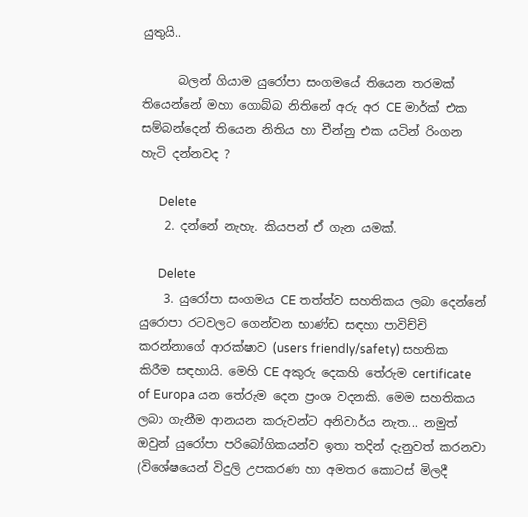යුතුයි..

      බලන් ගියාම යුරෝපා සංගමයේ තියෙන තරමක් තියෙන්නේ මහා ගොබ්බ නිතිනේ අරු අර CE මාර්ක් එක සම්බන්දෙන් තියෙන නිතිය හා චීන්නු එක යටින් රිංගන හැටි දන්නවද ?

      Delete
    2. දන්නේ නැහැ. කියපන් ඒ ගැන යමක්.

      Delete
    3. යුරෝපා සංගමය CE තත්ත්ව සහතිකය ලබා දෙන්නේ යුරොපා රටවලට ගෙන්වන භාණ්ඩ සඳහා පාවිච්චි කරන්නාගේ ආරක්ෂාව (users friendly/safety) සහතික කිරීම සඳහායි. මෙහි CE අකුරු දෙකහි තේරුම certificate of Europa යන තේරුම දෙන ප්‍රංශ වදනකි. මෙම සහතිකය ලබා ගැනීම ආනයන කරුවන්ට අනිවාර්ය නැත... නමුත් ඔවුන් යුරෝපා පරිබෝගිකයන්ව ඉතා තදින් දැනුවත් කරනවා (විශේෂයෙන් විදුලි උපකරණ හා අමතර කොටස් මිලදී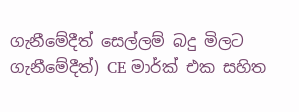ගැනීමේදීත් සෙල්ලම් බදු මිලට ගැනීමේදීත්) CE මාර්ක් එක සහිත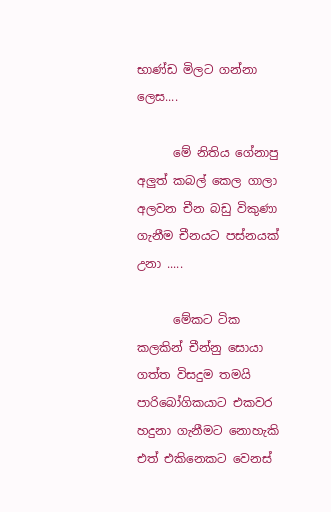භාණ්ඩ මිලට ගන්නා ලෙස....

      මේ නිතිය ගේනාපු අලුත් කබල් කෙල ගාලා අලවන චීන බඩු විකුණා ගැනීම චීනයට පස්නයක් උනා .....

      මේකට ටික කලකින් චීන්නු සොයා ගත්ත විසදුම තමයි පාරිබෝගිකයාට එකවර හදුනා ගැනීමට නොහැකි එත් එකිනෙකට වෙනස්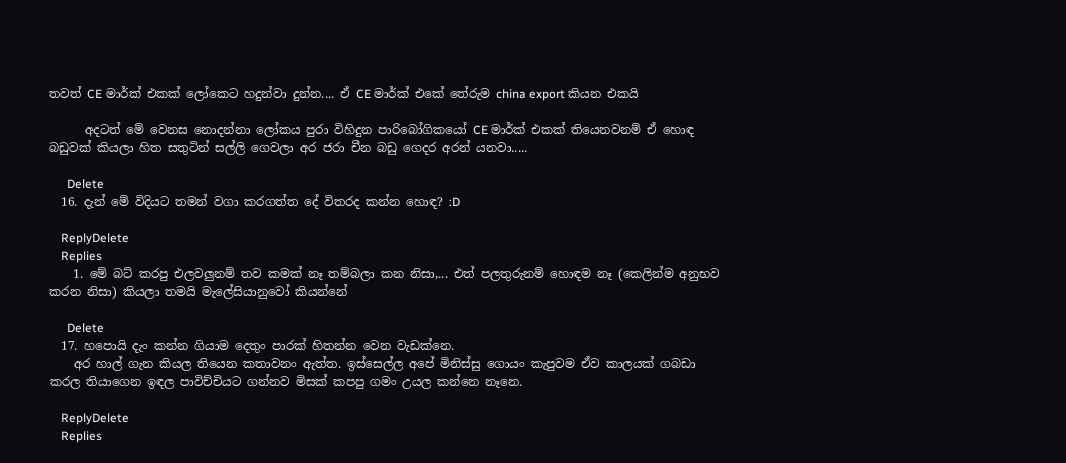තවත් CE මාර්ක් එකක් ලෝකෙට හදුන්වා දුන්න.... ඒ CE මාර්ක් එකේ තේරුම china export කියන එකයි

      අදටත් මේ වෙනස නොදන්නා ලෝකය පුරා විහිදුන පාරිබෝගිකයෝ CE මාර්ක් එකක් තියෙනවනම් ඒ හොඳ බඩුවක් කියලා හිත සතුටින් සල්ලි ගෙවලා අර ජරා චීන බඩු ගෙදර අරන් යනවා.....

      Delete
  16. දැන් මේ විදියට තමන් වගා කරගත්ත දේ විතරද කන්න හොඳ? :D

    ReplyDelete
    Replies
    1. මේ බට් කරපු එලවලුනම් තව කමක් නෑ තම්බලා කන නිසා,... එත් පලතුරුනම් හොඳම නෑ (කෙලින්ම අනුභව කරන නිසා) කියලා තමයි මැලේසියානුවෝ කියන්නේ

      Delete
  17. හපොයි දැං කන්න ගියාම දෙතුං පාරක් හිතන්න වෙන වැඩක්නෙ.
    අර හාල් ගැන කියල තියෙන කතාවනං ඇත්ත. ඉස්සෙල්ල අපේ මිනිස්සු ගොයං කැපුවම ඒව කාලයක් ගබඩා කරල තියාගෙන ඉඳල පාවිච්චියට ගන්නව මිසක් කපපු ගමං උයල කන්නෙ නෑනෙ.

    ReplyDelete
    Replies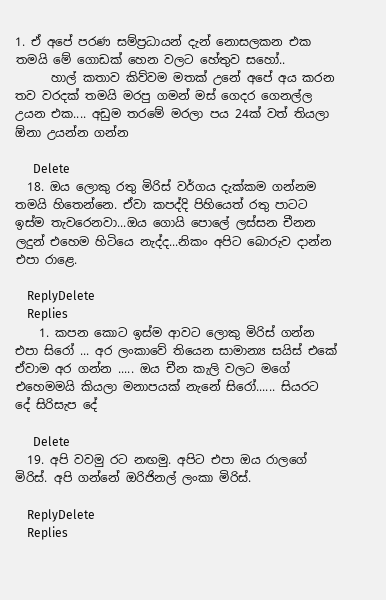1. ඒ අපේ පරණ සම්ප්‍රධායන් දැන් නොසලකන එක තමයි මේ ගොඩක් හෙන වලට හේතුව සහෝ..
      හාල් කතාව කිව්වම මතක් උනේ අපේ අය කරන තව වරදක් තමයි මරපු ගමන් මස් ගෙදර ගෙනල්ල උයන එක.... අඩුම තරමේ මරලා පය 24ක් වත් තියලා ඕනා උයන්න ගන්න

      Delete
  18. ඔය ලොකු රතු මිරිස් වර්ගය දැක්කම ගන්නම තමයි හිතෙන්නෙ. ඒවා කපද්දි පිහියෙත් රතු පාටට ඉස්ම තැවරෙනවා...ඔය ගොයි පොලේ ලස්සන චීනන ලදුන් එහෙම හිටියෙ නැද්ද...නිකං අපිට බොරුව දාන්න එපා රාළෙ.

    ReplyDelete
    Replies
    1. කපන කොට ඉස්ම ආවට ලොකු මිරිස් ගන්න එපා සිරෝ ... අර ලංකාවේ තියෙන සාමාන්‍ය සයිස් එකේ ඒවාම අර ගන්න ..... ඔය චීන කැලි වලට මගේ එහෙමමයි කියලා මනාපයක් නැනේ සිරෝ...... සියරට දේ සිරිසැප දේ

      Delete
  19. අපි වවමු රට නඟමු. අපිට එපා ඔය රාලගේ මිරිස්. අපි ගන්නේ ඔරිජිනල් ලංකා මිරිස්.

    ReplyDelete
    Replies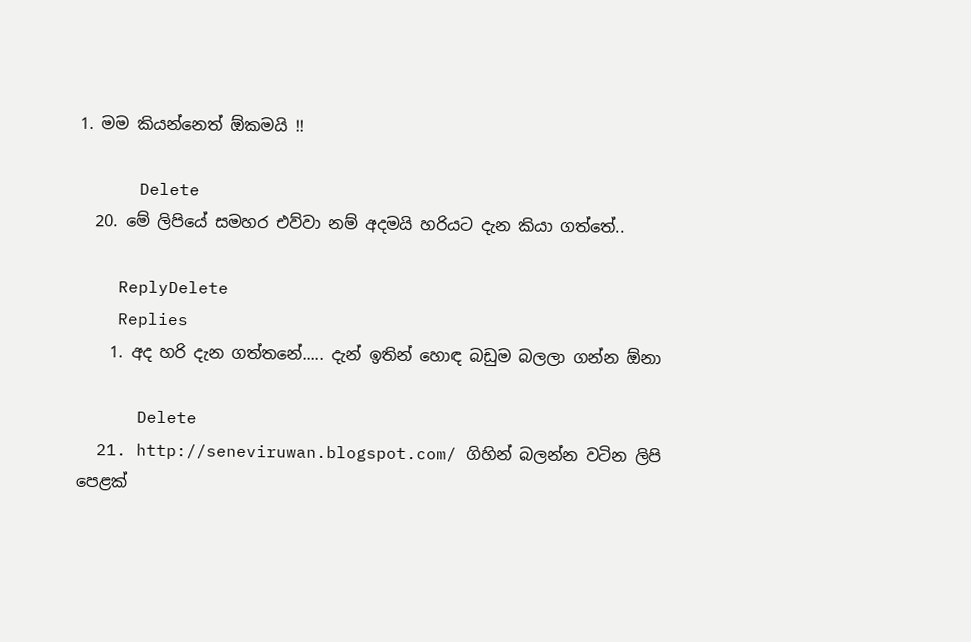1. මම කියන්නෙත් ඕකමයි !!

      Delete
  20. මේ ලිපියේ සමහර එව්වා නම් අදමයි හරියට දැන කියා ගත්තේ..

    ReplyDelete
    Replies
    1. අද හරි දැන ගත්තනේ..... දැන් ඉතින් හොඳ බඩුම බලලා ගන්න ඕනා

      Delete
  21. http://seneviruwan.blogspot.com/ ගිහින් බලන්න වටින ලිපි පෙළක්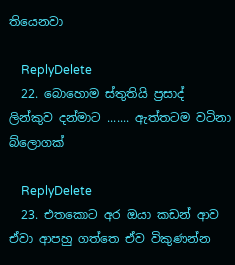තියෙනවා

    ReplyDelete
  22. බොහොම ස්තුතියි ප්‍රසාද් ලින්කුව දන්මාට ....... ඇත්තටම වටිනා බ්ලොගක්

    ReplyDelete
  23. එතකොට අර ඔයා කඩන් ආව ඒවා ආපහු ගත්තෙ ඒව විකුණන්න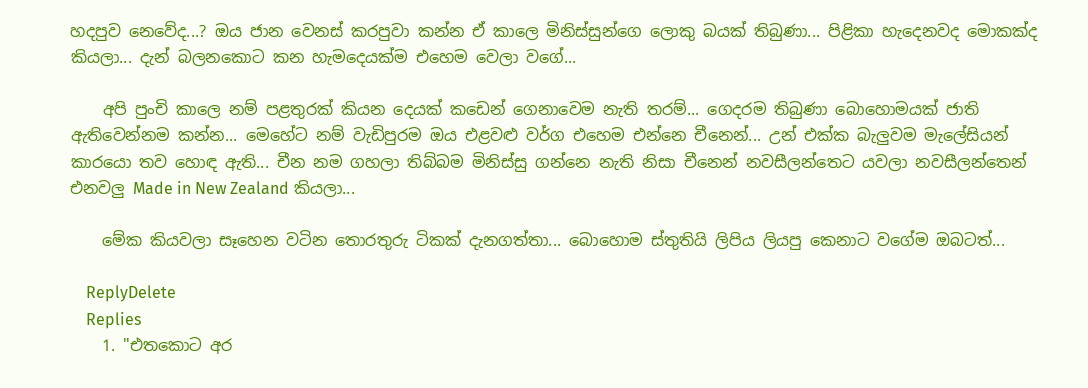හදපුව නෙවේද...? ඔය ජාන වෙනස් කරපුවා කන්න ඒ කාලෙ මිනිස්සුන්ගෙ ලොකු බයක් තිබුණා... පිළිකා හැදෙනවද මොකක්ද කියලා... දැන් බලනකොට කන හැමදෙයක්ම එහෙම වෙලා වගේ...

    අපි පුංචි කාලෙ නම් පළතුරක් කියන දෙයක් කඩෙන් ගෙනාවෙම නැති තරම්... ගෙදරම තිබුණා බොහොමයක් ජාති ඇතිවෙන්නම කන්න... මෙහේට නම් වැඩිපුරම ඔය එළවළු වර්ග එහෙම එන්නෙ චීනෙන්... උන් එක්ක බැලුවම මැලේසියන් කාරයො තව හොඳ ඇති... චීන නම ගහලා තිබ්බම මිනිස්සු ගන්නෙ නැති නිසා චීනෙන් නවසීලන්තෙට යවලා නවසීලන්තෙන් එනවලු Made in New Zealand කියලා...

    මේක කියවලා සෑහෙන වටින තොරතුරු ටිකක් දැනගත්තා... බොහොම ස්තුතියි ලිපිය ලියපු කෙනාට වගේම ඔබටත්...

    ReplyDelete
    Replies
    1. "එතකොට අර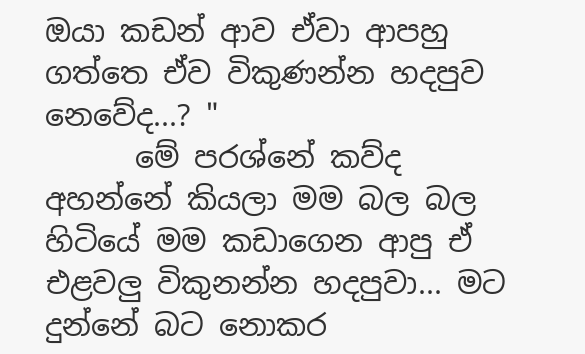ඔයා කඩන් ආව ඒවා ආපහු ගත්තෙ ඒව විකුණන්න හදපුව නෙවේද...? "
      මේ පරශ්නේ කව්ද අහන්නේ කියලා මම බල බල හිටියේ මම කඩාගෙන ආපු ඒ එළවලු විකුනන්න හදපුවා... මට දුන්නේ බට නොකර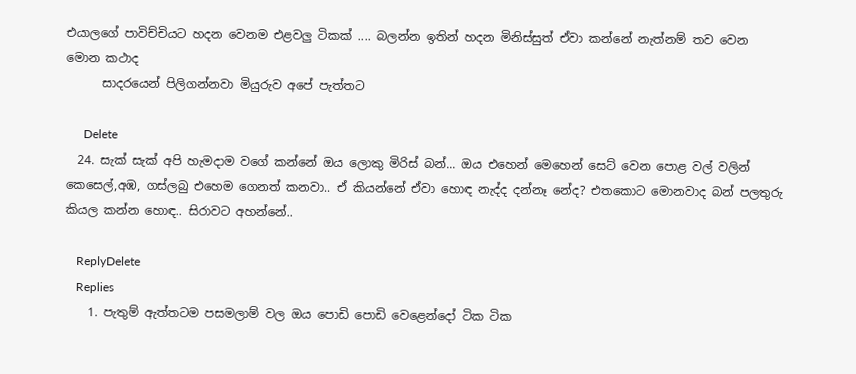එයාලගේ පාවිච්චියට හදන වෙනම එළවලු ටිකක් .... බලන්න ඉතින් හදන මිනිස්සුත් ඒවා කන්නේ නැත්නම් තව වෙන මොන කථාද
      සාදරයෙන් පිලිගන්නවා මියුරුව අපේ පැත්තට

      Delete
  24. සැක් සැක් අපි හැමදාම වගේ කන්නේ ඔය ලොකු මිරිස් බන්... ඔය එහෙන් මෙහෙන් සෙට් වෙන පොළ වල් වලින් කෙසෙල්,අඹ, ගස්ලබු එහෙම ගෙනත් කනවා.. ඒ කියන්නේ ඒවා හොඳ නැද්ද දන්නෑ නේද? එතකොට මොනවාද බන් පලතුරු කියල කන්න හොඳ.. සිරාවට අහන්නේ..

    ReplyDelete
    Replies
    1. පැතුම් ඇත්තටම පසමලාම් වල ඔය පොඩි පොඩි වෙළෙන්දෝ ටික ටික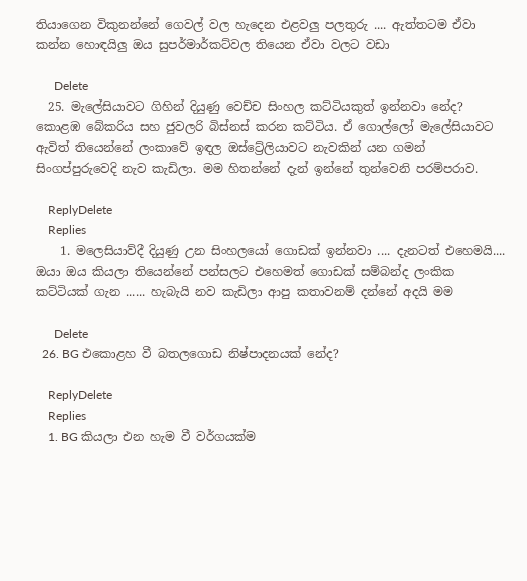තියාගෙන විකුනන්නේ ගෙවල් වල හැදෙන එළවලු පලතුරු .... ඇත්තටම ඒවා කන්න හොඳයිලු ඔය සුපර්මාර්කට්වල තියෙන ඒවා වලට වඩා

      Delete
  25. මැලේසියාවට ගිහින් දියුණු වෙච්ච සිංහල කට්ටියකුත් ඉන්නවා නේද? කොළඹ බේකරිය සහ ජුවලරි බිස්නස් කරන කට්ටිය. ඒ ගොල්ලෝ මැලේසියාවට ඇවිත් තියෙන්නේ ලංකාවේ ඉඳල ඔස්ට්‍රේලියාවට නැවකින් යන ගමන් සිංගප්පුරුවෙදි නැව කැඩිලා. මම හිතන්නේ දැන් ඉන්නේ තුන්වෙනි පරම්පරාව.

    ReplyDelete
    Replies
    1. මලෙසියාව්දී දියුණු උන සිංහලයෝ ගොඩක් ඉන්නවා .... දැනටත් එහෙමයි.... ඔයා ඔය කියලා තියෙන්නේ පන්සලට එහෙමත් ගොඩක් සම්බන්ද ලංකික කට්ටියක් ගැන ...... හැබැයි නව කැඩිලා ආපු කතාවනම් දන්නේ අදයි මම

      Delete
  26. BG එකොළහ වී බතලගොඩ නිෂ්පාදනයක් නේද?

    ReplyDelete
    Replies
    1. BG කියලා එන හැම වී වර්ගයක්ම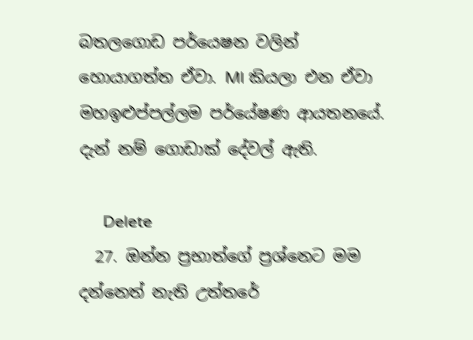බතලගොඩ පර්යෙෂන වලින් හොයාගත්ත ඒවා. MI කියලා එන ඒවා මහඉළුප්පල්ලම පර්යේෂණ ආයතනයේ. දැන් නම් ගොඩාක් දේවල් ඇති.

      Delete
  27. ඔන්න ප්‍රභාත්ගේ ප්‍රශ්නෙට මම දන්නෙත් නැති උත්තරේ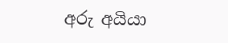අරු අයියා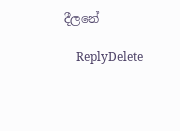දීලනේ

    ReplyDelete